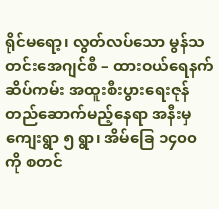ရိုင်မရော့၊ လွတ်လပ်သော မွန်သတင်းအေဂျင်စီ – ထားဝယ်ရေနက်ဆိပ်ကမ်း အထူးစီးပွားရေးဇုန်တည်ဆောက်မည့်နေရာ အနီးမှ ကျေးရွာ ၅ ရွာ၊ အိမ်ခြေ ၁၄၀၀ ကို စတင်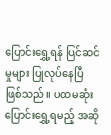ပြောင်းရွှေ့ရန် ပြင်ဆင်မှုများ ပြုလုပ်နေပြီ ဖြစ်သည်။ ပထမဆုံး ပြောင်းရွှေ့ရမည့် အဆို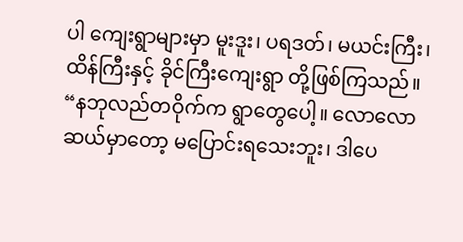ပါ ကျေးရွာများမှာ မူးဒူး၊ ပရဒတ်၊ မယင်းကြီး၊ ထိန်ကြီးနှင့် ခိုင်ကြီးကျေးရွာ တို့ဖြစ်ကြသည်။
“နဘုလည်တဝိုက်က ရွာတွေပေါ့။ လောလောဆယ်မှာတော့ မပြောင်းရသေးဘူး၊ ဒါပေ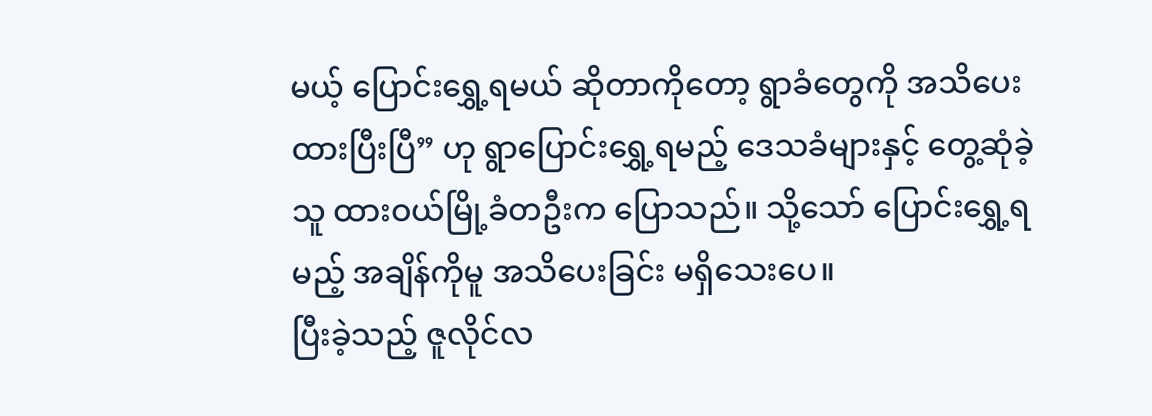မယ့် ပြောင်းရွှေ့ရမယ် ဆိုတာကိုတော့ ရွာခံတွေကို အသိပေးထားပြီးပြီ” ဟု ရွာပြောင်းရွှေ့ရမည့် ဒေသခံများနှင့် တွေ့ဆုံခဲ့သူ ထားဝယ်မြို့ခံတဦးက ပြောသည်။ သို့သော် ပြောင်းရွှေ့ရမည့် အချိန်ကိုမူ အသိပေးခြင်း မရှိသေးပေ။
ပြီးခဲ့သည့် ဇူလိုင်လ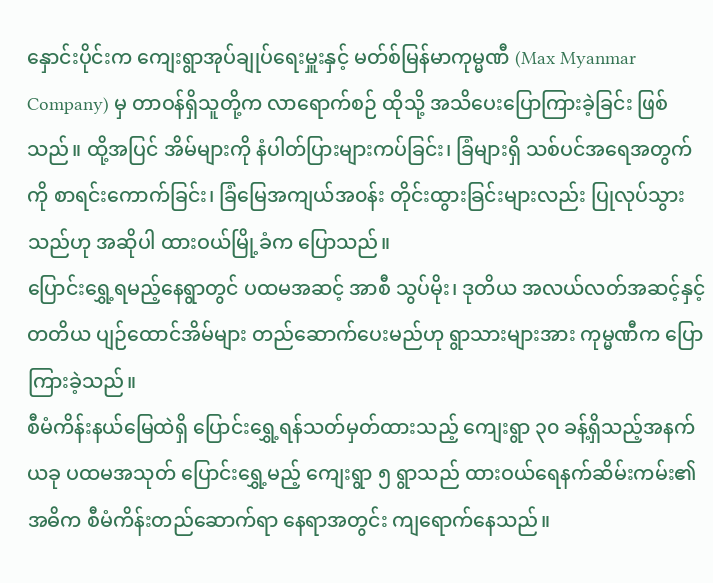နှောင်းပိုင်းက ကျေးရွာအုပ်ချုပ်ရေးမှူးနှင့် မတ်စ်မြန်မာကုမ္မဏီ (Max Myanmar Company) မှ တာဝန်ရှိသူတို့က လာရောက်စဉ် ထိုသို့ အသိပေးပြောကြားခဲ့ခြင်း ဖြစ်သည်။ ထို့အပြင် အိမ်များကို နံပါတ်ပြားများကပ်ခြင်း၊ ခြံများရှိ သစ်ပင်အရေအတွက်ကို စာရင်းကောက်ခြင်း၊ ခြံမြေအကျယ်အ၀န်း တိုင်းထွားခြင်းများလည်း ပြုလုပ်သွားသည်ဟု အဆိုပါ ထားဝယ်မြို့ခံက ပြောသည်။
ပြောင်းရွှေ့ရမည့်နေရွာတွင် ပထမအဆင့် အာစီ သွပ်မိုး၊ ဒုတိယ အလယ်လတ်အဆင့်နှင့် တတိယ ပျဉ်ထောင်အိမ်များ တည်ဆောက်ပေးမည်ဟု ရွာသားများအား ကုမ္မဏီက ပြောကြားခဲ့သည်။
စီမံကိန်းနယ်မြေထဲရှိ ပြောင်းရွှေ့ရန်သတ်မှတ်ထားသည့် ကျေးရွာ ၃၀ ခန့်ရှိသည့်အနက် ယခု ပထမအသုတ် ပြောင်းရွှေ့မည့် ကျေးရွာ ၅ ရွာသည် ထားဝယ်ရေနက်ဆိမ်းကမ်း၏ အဓိက စီမံကိန်းတည်ဆောက်ရာ နေရာအတွင်း ကျရောက်နေသည်။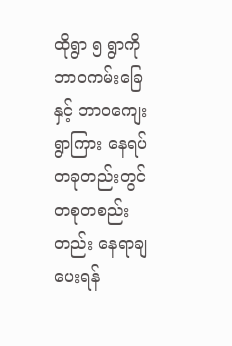ထိုရွာ ၅ ရွာကို ဘာဝကမ်းခြေနှင့် ဘာဝကျေးရွာကြား နေရပ်တခုတည်းတွင် တစုတစည်းတည်း နေရာချပေးရန်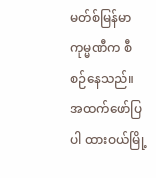မတ်စ်မြန်မာကုမ္မဏီက စီစဉ်နေသည်။
အထက်ဖော်ပြပါ ထားဝယ်မြို့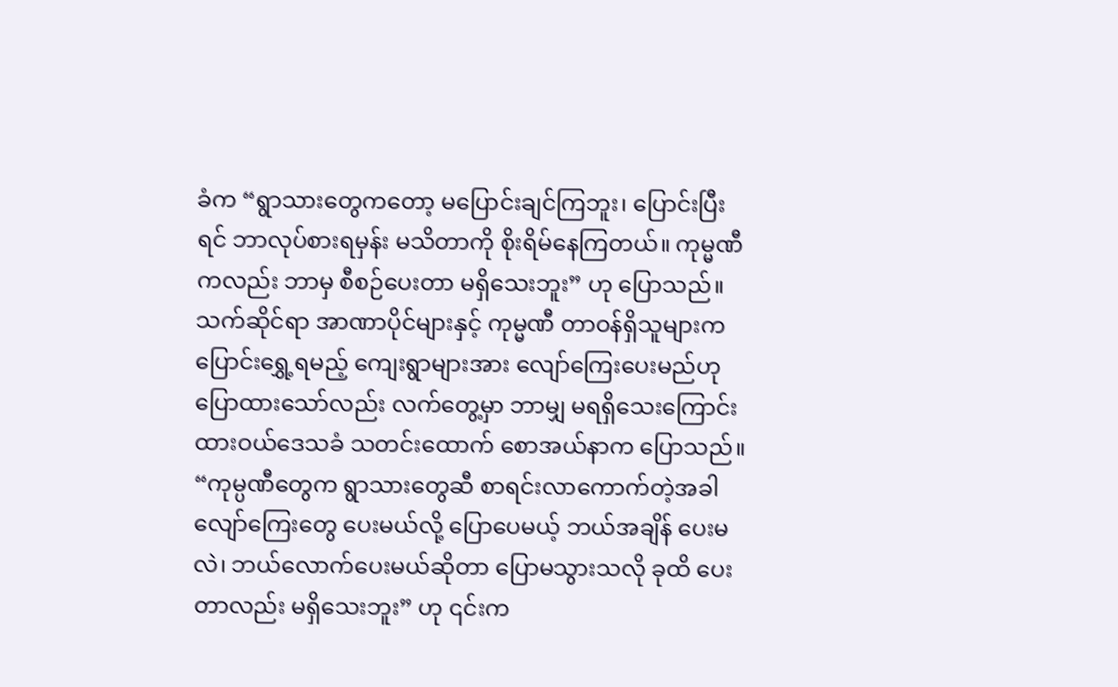ခံက “ရွာသားတွေကတော့ မပြောင်းချင်ကြဘူး၊ ပြောင်းပြီးရင် ဘာလုပ်စားရမှန်း မသိတာကို စိုးရိမ်နေကြတယ်။ ကုမ္မဏီကလည်း ဘာမှ စီစဉ်ပေးတာ မရှိသေးဘူး” ဟု ပြောသည်။
သက်ဆိုင်ရာ အာဏာပိုင်များနှင့် ကုမ္မဏီ တာဝန်ရှိသူများက ပြောင်းရွှေ့ရမည့် ကျေးရွာများအား လျော်ကြေးပေးမည်ဟု ပြောထားသော်လည်း လက်တွေ့မှာ ဘာမျှ မရရှိသေးကြောင်း ထားဝယ်ဒေသခံ သတင်းထောက် စောအယ်နာက ပြောသည်။
“ကုမ္ပဏီတွေက ရွာသားတွေဆီ စာရင်းလာကောက်တဲ့အခါ လျော်ကြေးတွေ ပေးမယ်လို့ ပြောပေမယ့် ဘယ်အချိန် ပေးမလဲ၊ ဘယ်လောက်ပေးမယ်ဆိုတာ ပြောမသွားသလို ခုထိ ပေးတာလည်း မရှိသေးဘူး” ဟု ၎င်းက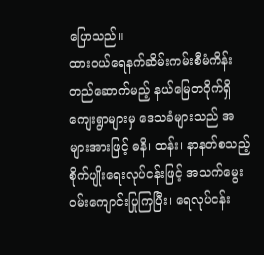ပြောသည်။
ထားဝယ်ရေနက်ဆိမ်းကမ်းစီမံကိန်းတည်ဆောက်မည့် နယ်မြေတ၀ိုက်ရှိ ကျေးရွာများမှ ဒေသခံများသည် အများအားဖြင့် ဓနိ၊ ထန်း၊ နာနတ်စသည့် စိုက်ပျိုးရေးလုပ်ငန်းဖြင့် အသက်မွေးဝမ်းကျောင်းပြုကြပြီး၊ ရေလုပ်ငန်း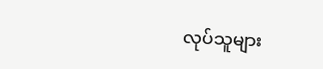လုပ်သူများ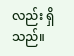လည်း ရှိသည်။